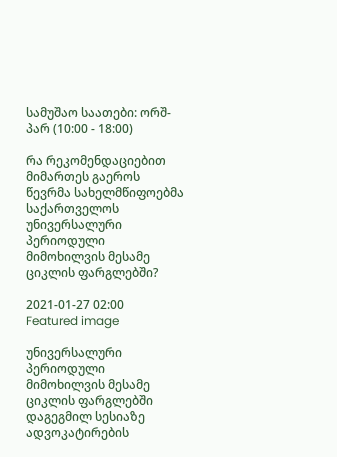სამუშაო საათები: ორშ-პარ (10:00 - 18:00)

რა რეკომენდაციებით მიმართეს გაეროს წევრმა სახელმწიფოებმა საქართველოს უნივერსალური პერიოდული მიმოხილვის მესამე ციკლის ფარგლებში?

2021-01-27 02:00
Featured image

უნივერსალური პერიოდული მიმოხილვის მესამე ციკლის ფარგლებში დაგეგმილ სესიაზე ადვოკატირების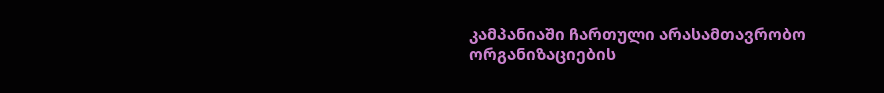კამპანიაში ჩართული არასამთავრობო ორგანიზაციების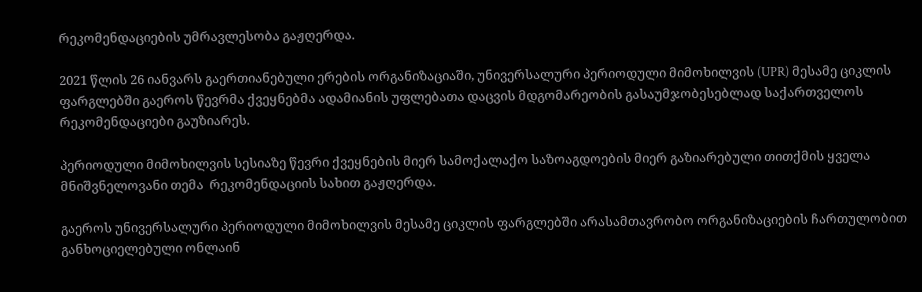რეკომენდაციების უმრავლესობა გაჟღერდა.

2021 წლის 26 იანვარს გაერთიანებული ერების ორგანიზაციაში, უნივერსალური პერიოდული მიმოხილვის (UPR) მესამე ციკლის ფარგლებში გაეროს წევრმა ქვეყნებმა ადამიანის უფლებათა დაცვის მდგომარეობის გასაუმჯობესებლად საქართველოს რეკომენდაციები გაუზიარეს.

პერიოდული მიმოხილვის სესიაზე წევრი ქვეყნების მიერ სამოქალაქო საზოაგდოების მიერ გაზიარებული თითქმის ყველა მნიშვნელოვანი თემა  რეკომენდაციის სახით გაჟღერდა.

გაეროს უნივერსალური პერიოდული მიმოხილვის მესამე ციკლის ფარგლებში არასამთავრობო ორგანიზაციების ჩართულობით განხოციელებული ონლაინ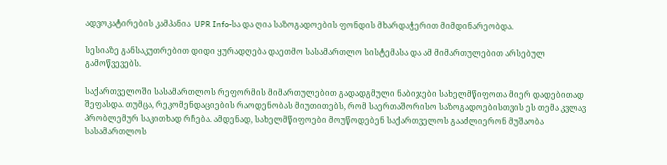ადვოკატირების კამპანია  UPR Info-სა და ღია საზოგადოების ფონდის მხარდაჭერით მიმდინარეობდა.

სესიაზე განსაკუთრებით დიდი ყურადღება დაეთმო სასამართლო სისტემასა და ამ მიმართულებით არსებულ გამოწვევებს.

საქართველოში სასამართლოს რეფორმის მიმართულებით გადადგმული ნაბიჯები სახელმწიფოთა მიერ დადებითად შეფასდა. თუმცა, რეკომენდაციების რაოდენობას მიუთითებს, რომ საერთაშორისო საზოგადოებისთვის ეს თემა კვლავ პრობლემურ საკითხად რჩება. ამდენად, სახელმწიფოები მოუწოდებენ საქართველოს გააძლიერონ მუშაობა სასამართლოს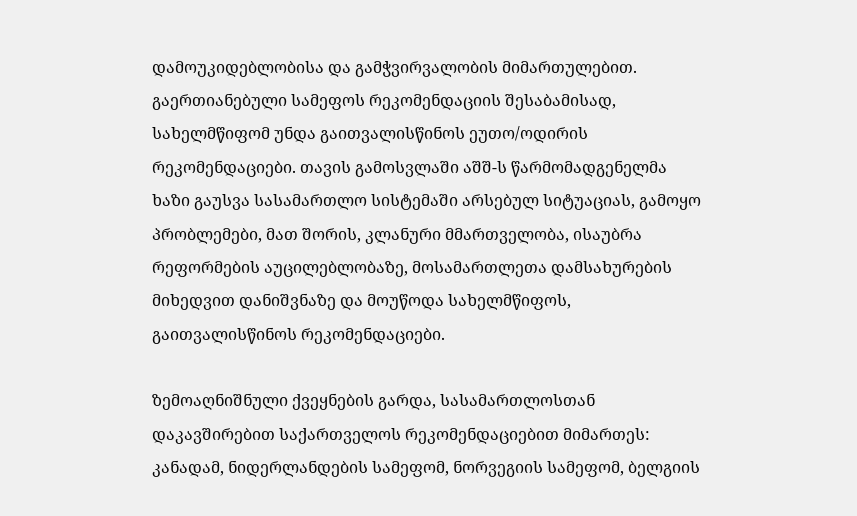დამოუკიდებლობისა და გამჭვირვალობის მიმართულებით. გაერთიანებული სამეფოს რეკომენდაციის შესაბამისად, სახელმწიფომ უნდა გაითვალისწინოს ეუთო/ოდირის რეკომენდაციები. თავის გამოსვლაში აშშ-ს წარმომადგენელმა ხაზი გაუსვა სასამართლო სისტემაში არსებულ სიტუაციას, გამოყო პრობლემები, მათ შორის, კლანური მმართველობა, ისაუბრა რეფორმების აუცილებლობაზე, მოსამართლეთა დამსახურების მიხედვით დანიშვნაზე და მოუწოდა სახელმწიფოს, გაითვალისწინოს რეკომენდაციები.

ზემოაღნიშნული ქვეყნების გარდა, სასამართლოსთან დაკავშირებით საქართველოს რეკომენდაციებით მიმართეს: კანადამ, ნიდერლანდების სამეფომ, ნორვეგიის სამეფომ, ბელგიის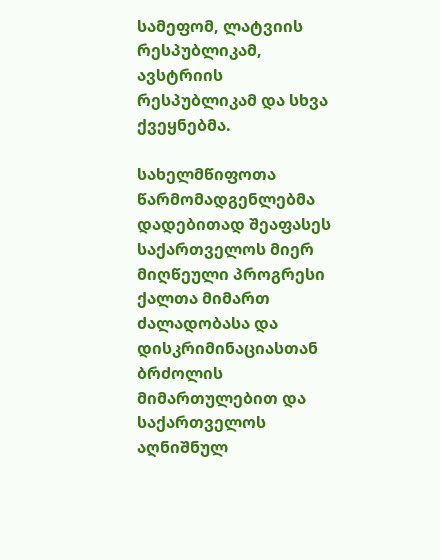სამეფომ, ლატვიის რესპუბლიკამ, ავსტრიის რესპუბლიკამ და სხვა ქვეყნებმა.

სახელმწიფოთა წარმომადგენლებმა დადებითად შეაფასეს საქართველოს მიერ მიღწეული პროგრესი ქალთა მიმართ ძალადობასა და დისკრიმინაციასთან ბრძოლის მიმართულებით და საქართველოს აღნიშნულ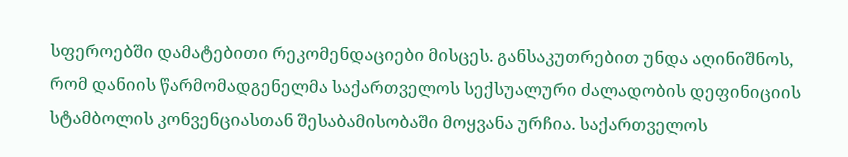სფეროებში დამატებითი რეკომენდაციები მისცეს. განსაკუთრებით უნდა აღინიშნოს, რომ დანიის წარმომადგენელმა საქართველოს სექსუალური ძალადობის დეფინიციის სტამბოლის კონვენციასთან შესაბამისობაში მოყვანა ურჩია. საქართველოს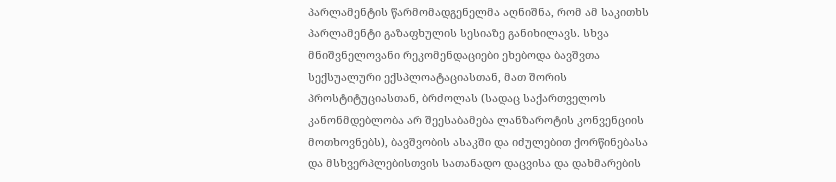პარლამენტის წარმომადგენელმა აღნიშნა, რომ ამ საკითხს პარლამენტი გაზაფხულის სესიაზე განიხილავს. სხვა მნიშვნელოვანი რეკომენდაციები ეხებოდა ბავშვთა სექსუალური ექსპლოატაციასთან, მათ შორის პროსტიტუციასთან, ბრძოლას (სადაც საქართველოს კანონმდებლობა არ შეესაბამება ლანზაროტის კონვენციის მოთხოვნებს), ბავშვობის ასაკში და იძულებით ქორწინებასა და მსხვერპლებისთვის სათანადო დაცვისა და დახმარების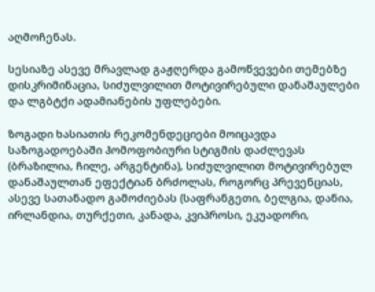აღმოჩენას.

სესიაზე ასევე მრავლად გაჟღერდა გამოწვევები თემებზე დისკრიმინაცია, სიძულვილით მოტივირებული დანაშაულები და ლგბტქი ადამიანების უფლებები.

ზოგადი ხასიათის რეკომენდეციები მოიცავდა საზოგადოებაში ჰომოფობიური სტიგმის დაძლევას  (ბრაზილია, ჩილე, არგენტინა), სიძულვილით მოტივირებულ დანაშაულთან ეფექტიან ბრძოლას, როგორც პრევენციას, ასევე სათანადო გამოძიებას (საფრანგეთი, ბელგია, დანია, ირლანდია, თურქეთი, კანადა, კვიპროსი, ეკუადორი,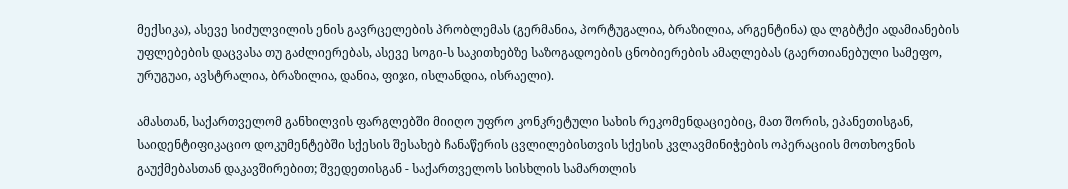მექსიკა), ასევე სიძულვილის ენის გავრცელების პრობლემას (გერმანია, პორტუგალია, ბრაზილია, არგენტინა) და ლგბტქი ადამიანების უფლებების დაცვასა თუ გაძლიერებას, ასევე სოგი-ს საკითხებზე საზოგადოების ცნობიერების ამაღლებას (გაერთიანებული სამეფო, ურუგუაი, ავსტრალია, ბრაზილია, დანია, ფიჯი, ისლანდია, ისრაელი).

ამასთან, საქართველომ განხილვის ფარგლებში მიიღო უფრო კონკრეტული სახის რეკომენდაციებიც, მათ შორის, ეპანეთისგან, საიდენტიფიკაციო დოკუმენტებში სქესის შესახებ ჩანაწერის ცვლილებისთვის სქესის კვლავმინიჭების ოპერაციის მოთხოვნის გაუქმებასთან დაკავშირებით; შვედეთისგან - საქართველოს სისხლის სამართლის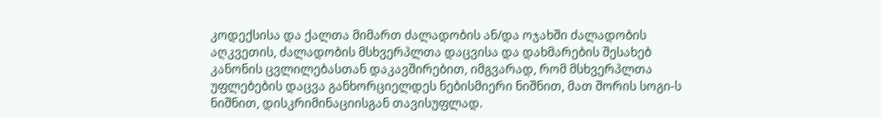კოდექსისა და ქალთა მიმართ ძალადობის ან/და ოჯახში ძალადობის აღკვეთის, ძალადობის მსხვერპლთა დაცვისა და დახმარების შესახებ კანონის ცვლილებასთან დაკავშირებით, იმგვარად, რომ მსხვერპლთა უფლებების დაცვა განხორციელდეს ნებისმიერი ნიშნით, მათ შორის სოგი-ს ნიშნით, დისკრიმინაციისგან თავისუფლად.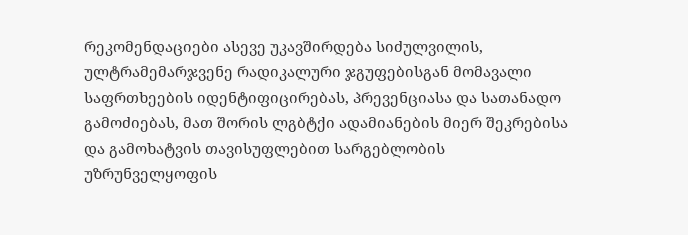რეკომენდაციები ასევე უკავშირდება სიძულვილის, ულტრამემარჯვენე რადიკალური ჯგუფებისგან მომავალი საფრთხეების იდენტიფიცირებას, პრევენციასა და სათანადო გამოძიებას, მათ შორის ლგბტქი ადამიანების მიერ შეკრებისა და გამოხატვის თავისუფლებით სარგებლობის უზრუნველყოფის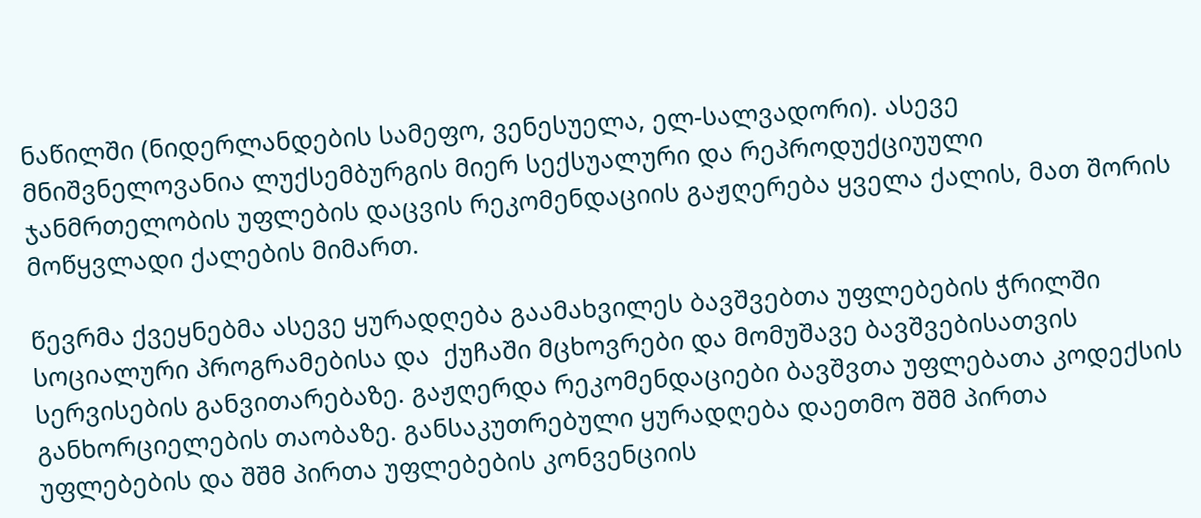ნაწილში (ნიდერლანდების სამეფო, ვენესუელა, ელ-სალვადორი). ასევე მნიშვნელოვანია ლუქსემბურგის მიერ სექსუალური და რეპროდუქციუული ჯანმრთელობის უფლების დაცვის რეკომენდაციის გაჟღერება ყველა ქალის, მათ შორის მოწყვლადი ქალების მიმართ.

წევრმა ქვეყნებმა ასევე ყურადღება გაამახვილეს ბავშვებთა უფლებების ჭრილში სოციალური პროგრამებისა და  ქუჩაში მცხოვრები და მომუშავე ბავშვებისათვის სერვისების განვითარებაზე. გაჟღერდა რეკომენდაციები ბავშვთა უფლებათა კოდექსის განხორციელების თაობაზე. განსაკუთრებული ყურადღება დაეთმო შშმ პირთა უფლებების და შშმ პირთა უფლებების კონვენციის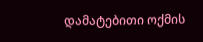დამატებითი ოქმის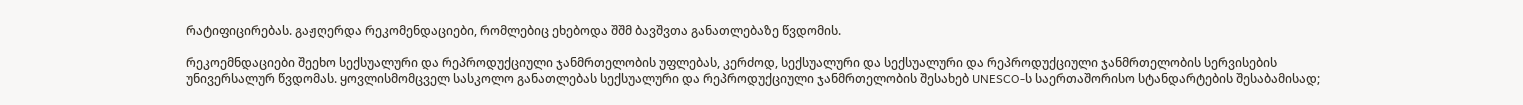რატიფიცირებას. გაჟღერდა რეკომენდაციები, რომლებიც ეხებოდა შშმ ბავშვთა განათლებაზე წვდომის.

რეკოემნდაციები შეეხო სექსუალური და რეპროდუქციული ჯანმრთელობის უფლებას, კერძოდ, სექსუალური და სექსუალური და რეპროდუქციული ჯანმრთელობის სერვისების უნივერსალურ წვდომას. ყოვლისმომცველ სასკოლო განათლებას სექსუალური და რეპროდუქციული ჯანმრთელობის შესახებ UNESCO-ს საერთაშორისო სტანდარტების შესაბამისად;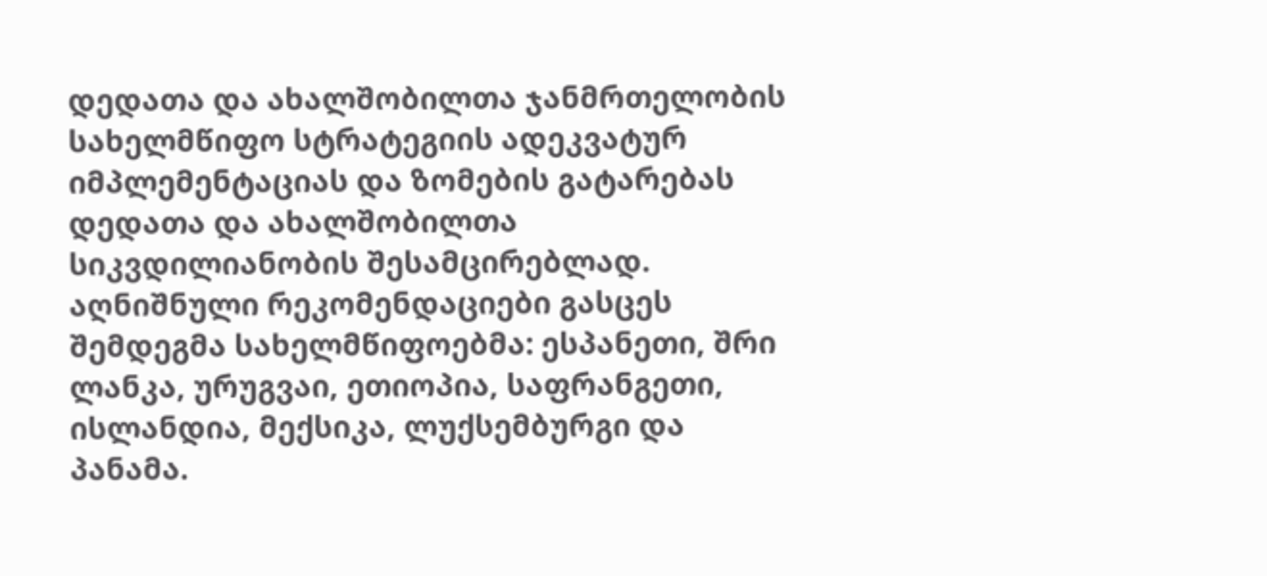დედათა და ახალშობილთა ჯანმრთელობის სახელმწიფო სტრატეგიის ადეკვატურ იმპლემენტაციას და ზომების გატარებას დედათა და ახალშობილთა სიკვდილიანობის შესამცირებლად. აღნიშნული რეკომენდაციები გასცეს შემდეგმა სახელმწიფოებმა: ესპანეთი, შრი ლანკა, ურუგვაი, ეთიოპია, საფრანგეთი, ისლანდია, მექსიკა, ლუქსემბურგი და პანამა.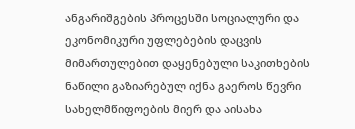ანგარიშგების პროცესში სოციალური და ეკონომიკური უფლებების დაცვის მიმართულებით დაყენებული საკითხების ნაწილი გაზიარებულ იქნა გაეროს წევრი სახელმწიფოების მიერ და აისახა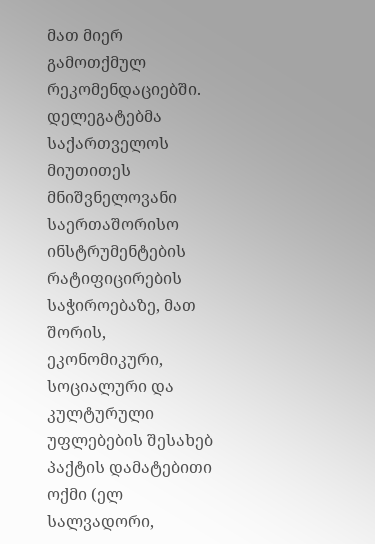მათ მიერ გამოთქმულ რეკომენდაციებში. დელეგატებმა საქართველოს მიუთითეს მნიშვნელოვანი საერთაშორისო ინსტრუმენტების რატიფიცირების საჭიროებაზე, მათ შორის, ეკონომიკური, სოციალური და კულტურული უფლებების შესახებ პაქტის დამატებითი ოქმი (ელ სალვადორი,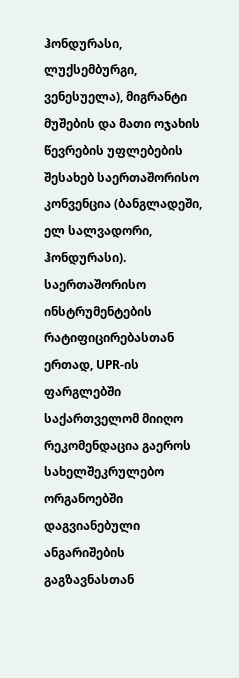ჰონდურასი, ლუქსემბურგი, ვენესუელა), მიგრანტი მუშების და მათი ოჯახის წევრების უფლებების შესახებ საერთაშორისო კონვენცია (ბანგლადეში, ელ სალვადორი, ჰონდურასი). საერთაშორისო ინსტრუმენტების რატიფიცირებასთან ერთად, UPR-ის ფარგლებში საქართველომ მიიღო რეკომენდაცია გაეროს სახელშეკრულებო ორგანოებში დაგვიანებული ანგარიშების გაგზავნასთან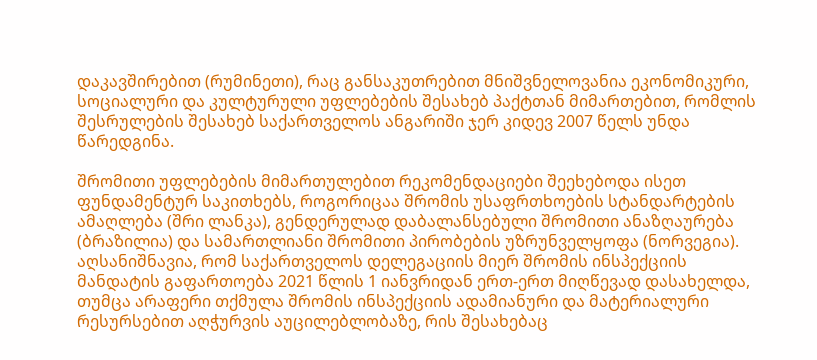დაკავშირებით (რუმინეთი), რაც განსაკუთრებით მნიშვნელოვანია ეკონომიკური, სოციალური და კულტურული უფლებების შესახებ პაქტთან მიმართებით, რომლის შესრულების შესახებ საქართველოს ანგარიში ჯერ კიდევ 2007 წელს უნდა წარედგინა.

შრომითი უფლებების მიმართულებით რეკომენდაციები შეეხებოდა ისეთ ფუნდამენტურ საკითხებს, როგორიცაა შრომის უსაფრთხოების სტანდარტების ამაღლება (შრი ლანკა), გენდერულად დაბალანსებული შრომითი ანაზღაურება (ბრაზილია) და სამართლიანი შრომითი პირობების უზრუნველყოფა (ნორვეგია). აღსანიშნავია, რომ საქართველოს დელეგაციის მიერ შრომის ინსპექციის მანდატის გაფართოება 2021 წლის 1 იანვრიდან ერთ-ერთ მიღწევად დასახელდა, თუმცა არაფერი თქმულა შრომის ინსპექციის ადამიანური და მატერიალური რესურსებით აღჭურვის აუცილებლობაზე, რის შესახებაც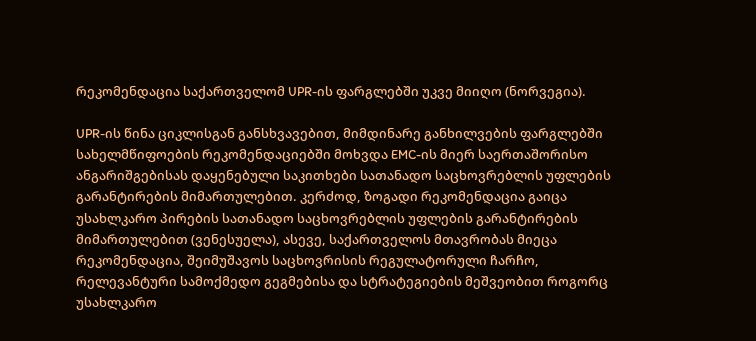რეკომენდაცია საქართველომ UPR-ის ფარგლებში უკვე მიიღო (ნორვეგია).

UPR-ის წინა ციკლისგან განსხვავებით, მიმდინარე განხილვების ფარგლებში სახელმწიფოების რეკომენდაციებში მოხვდა EMC-ის მიერ საერთაშორისო ანგარიშგებისას დაყენებული საკითხები სათანადო საცხოვრებლის უფლების გარანტირების მიმართულებით. კერძოდ, ზოგადი რეკომენდაცია გაიცა უსახლკარო პირების სათანადო საცხოვრებლის უფლების გარანტირების მიმართულებით (ვენესუელა), ასევე, საქართველოს მთავრობას მიეცა რეკომენდაცია, შეიმუშავოს საცხოვრისის რეგულატორული ჩარჩო, რელევანტური სამოქმედო გეგმებისა და სტრატეგიების მეშვეობით როგორც უსახლკარო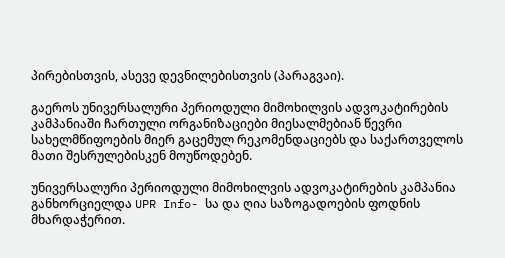პირებისთვის, ასევე დევნილებისთვის (პარაგვაი).

გაეროს უნივერსალური პერიოდული მიმოხილვის ადვოკატირების კამპანიაში ჩართული ორგანიზაციები მიესალმებიან წევრი სახელმწიფოების მიერ გაცემულ რეკომენდაციებს და საქართველოს მათი შესრულებისკენ მოუწოდებენ.

უნივერსალური პერიოდული მიმოხილვის ადვოკატირების კამპანია განხორციელდა UPR Info- სა და ღია საზოგადოების ფოდნის მხარდაჭერით.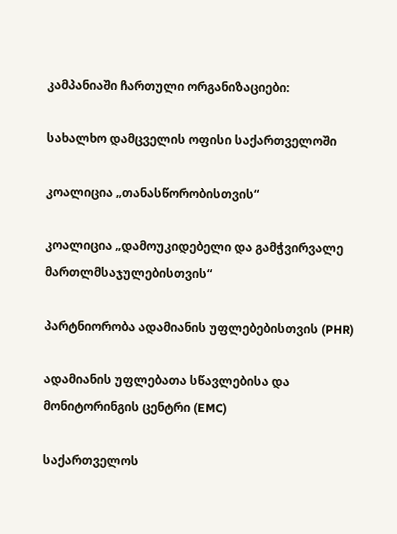კამპანიაში ჩართული ორგანიზაციები:

სახალხო დამცველის ოფისი საქართველოში

კოალიცია „თანასწორობისთვის“

კოალიცია „დამოუკიდებელი და გამჭვირვალე მართლმსაჯულებისთვის“

პარტნიორობა ადამიანის უფლებებისთვის (PHR)

ადამიანის უფლებათა სწავლებისა და მონიტორინგის ცენტრი (EMC)

საქართველოს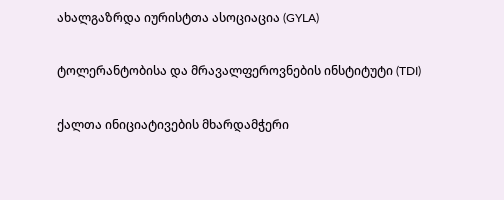ახალგაზრდა იურისტთა ასოციაცია (GYLA)

ტოლერანტობისა და მრავალფეროვნების ინსტიტუტი (TDI)

ქალთა ინიციატივების მხარდამჭერი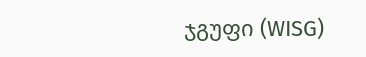ჯგუფი (WISG)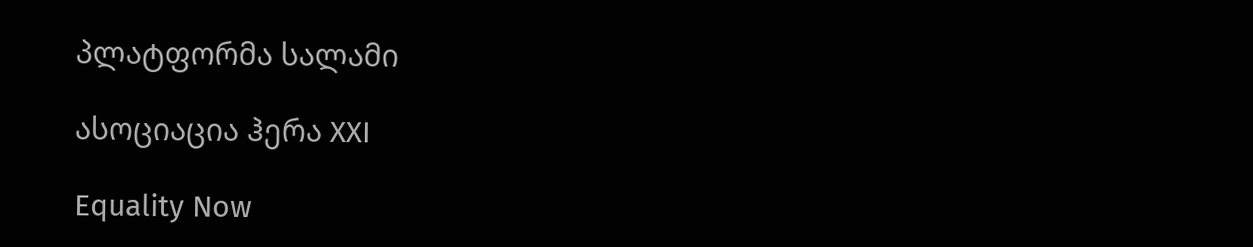პლატფორმა სალამი

ასოციაცია ჰერა XXI

Equality Now